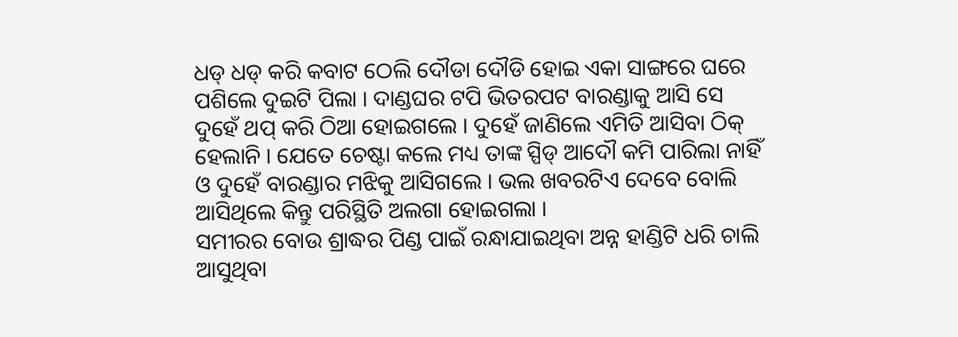ଧଡ୍ ଧଡ୍ କରି କବାଟ ଠେଲି ଦୌଡା ଦୌଡି ହୋଇ ଏକା ସାଙ୍ଗରେ ଘରେ ପଶିଲେ ଦୁଇଟି ପିଲା । ଦାଣ୍ଡଘର ଟପି ଭିତରପଟ ବାରଣ୍ଡାକୁ ଆସି ସେ ଦୁହେଁ ଥପ୍ କରି ଠିଆ ହୋଇଗଲେ । ଦୁହେଁ ଜାଣିଲେ ଏମିତି ଆସିବା ଠିକ୍ ହେଲାନି । ଯେତେ ଚେଷ୍ଟା କଲେ ମଧ୍ୟ ତାଙ୍କ ସ୍ପିଡ୍ ଆଦୌ କମି ପାରିଲା ନାହିଁ ଓ ଦୁହେଁ ବାରଣ୍ଡାର ମଝିକୁ ଆସିଗଲେ । ଭଲ ଖବରଟିଏ ଦେବେ ବୋଲି ଆସିଥିଲେ କିନ୍ତୁ ପରିସ୍ଥିତି ଅଲଗା ହୋଇଗଲା ।
ସମୀରର ବୋଉ ଶ୍ରାଦ୍ଧର ପିଣ୍ଡ ପାଇଁ ରନ୍ଧାଯାଇଥିବା ଅନ୍ନ ହାଣ୍ଡିଟି ଧରି ଚାଲି ଆସୁଥିବା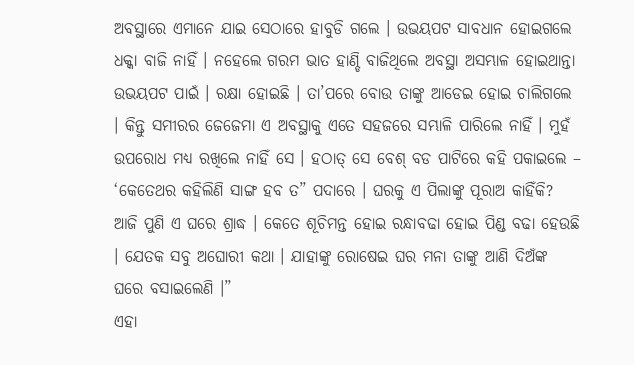ଅବସ୍ଥାରେ ଏମାନେ ଯାଇ ସେଠାରେ ହାବୁଡି ଗଲେ । ଉଭୟପଟ ସାବଧାନ ହୋଇଗଲେ ଧକ୍କା ବାଜି ନାହିଁ । ନହେଲେ ଗରମ ଭାତ ହାଣ୍ଡି ବାଜିଥିଲେ ଅବସ୍ଥା ଅସମ୍ଭାଳ ହୋଇଥାନ୍ତା ଉଭୟପଟ ପାଇଁ । ରକ୍ଷା ହୋଇଛି । ତା’ପରେ ବୋଉ ତାଙ୍କୁ ଆଡେଇ ହୋଇ ଚାଲିଗଲେ । କିନ୍ତୁ ସମୀରର ଜେଜେମା ଏ ଅବସ୍ଥାକୁ ଏତେ ସହଜରେ ସମ୍ଭାଳି ପାରିଲେ ନାହିଁ । ମୁହଁ ଉପରୋଧ ମଧ୍ୟ ରଖିଲେ ନାହିଁ ସେ । ହଠାତ୍ ସେ ବେଶ୍ ବଡ ପାଟିରେ କହି ପକାଇଲେ –
‘କେତେଥର କହିଲିଣି ସାଙ୍ଗ ହବ ତ” ପଦାରେ । ଘରକୁ ଏ ପିଲାଙ୍କୁ ପୂରାଅ କାହିଁକି? ଆଜି ପୁଣି ଏ ଘରେ ଶ୍ରାଦ୍ଧ । କେତେ ଶୂଚିମନ୍ତ ହୋଇ ରନ୍ଧାବଢା ହୋଇ ପିଣ୍ଡ ବଢା ହେଉଛି । ଯେତକ ସବୁ ଅଘୋରୀ କଥା । ଯାହାଙ୍କୁ ରୋଷେଇ ଘର ମନା ତାଙ୍କୁ ଆଣି ଦିଅଁଙ୍କ ଘରେ ବସାଇଲେଣି ।”
ଏହା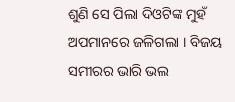ଶୁଣି ସେ ପିଲା ଦିଓଟିଙ୍କ ମୁହଁ ଅପମାନରେ ଜଳିଗଲା । ବିଜୟ ସମୀରର ଭାରି ଭଲ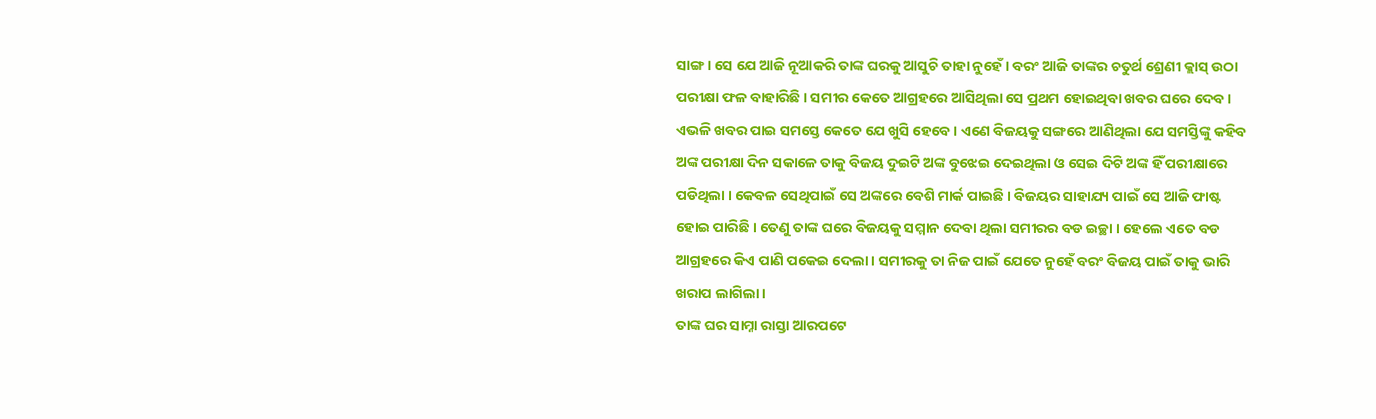ସାଙ୍ଗ । ସେ ଯେ ଆଜି ନୂଆକରି ତାଙ୍କ ଘରକୁ ଆସୁଚି ତାହା ନୁହେଁ । ବରଂ ଆଜି ତାଙ୍କର ଚତୁର୍ଥ ଶ୍ରେଣୀ କ୍ଲାସ୍ ଉଠା ପରୀକ୍ଷା ଫଳ ବାହାରିଛି । ସମୀର କେତେ ଆଗ୍ରହରେ ଆସିଥିଲା ସେ ପ୍ରଥମ ହୋଇଥିବା ଖବର ଘରେ ଦେବ । ଏଭଳି ଖବର ପାଇ ସମସ୍ତେ କେତେ ଯେ ଖୁସି ହେବେ । ଏଣେ ବିଜୟକୁ ସଙ୍ଗରେ ଆଣିଥିଲା ଯେ ସମସ୍ତିଙ୍କୁ କହିବ ଅଙ୍କ ପରୀକ୍ଷା ଦିନ ସକାଳେ ତାକୁ ବିଜୟ ଦୁଇଟି ଅଙ୍କ ବୁଝେଇ ଦେଇଥିଲା ଓ ସେଇ ଦିଟି ଅଙ୍କ ହିଁ ପରୀକ୍ଷାରେ ପଡିଥିଲା । କେବଳ ସେଥିପାଇଁ ସେ ଅଙ୍କରେ ବେଶି ମାର୍କ ପାଇଛି । ବିଜୟର ସାହାଯ୍ୟ ପାଇଁ ସେ ଆଜି ଫାଷ୍ଟ ହୋଇ ପାରିଛି । ତେଣୁ ତାଙ୍କ ଘରେ ବିଜୟକୁ ସମ୍ମାନ ଦେବା ଥିଲା ସମୀରର ବଡ ଇଚ୍ଛା । ହେଲେ ଏତେ ବଡ ଆଗ୍ରହରେ କିଏ ପାଣି ପକେଇ ଦେଲା । ସମୀରକୁ ତା ନିଜ ପାଇଁ ଯେତେ ନୁହେଁ ବରଂ ବିଜୟ ପାଇଁ ତାକୁ ଭାରି ଖରାପ ଲାଗିଲା ।
ତାଙ୍କ ଘର ସାମ୍ନା ରାସ୍ତା ଆରପଟେ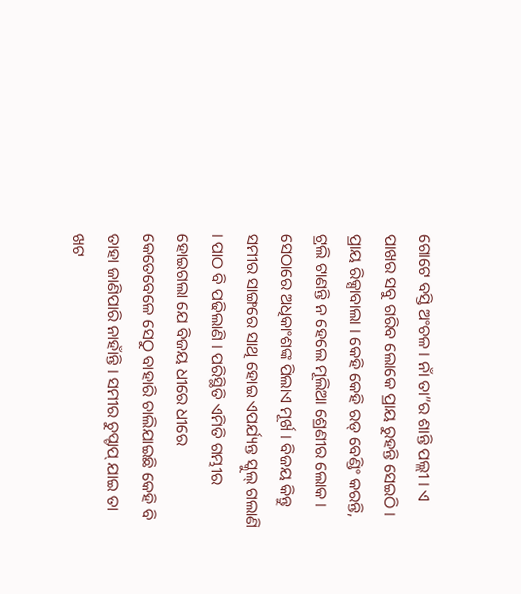ଗୋଟେ ବସ୍ତି ଅଂଚଳ । ନାଁ ତା”ର ଶାନ୍ତି ପଲ୍ଲୀ । ଏ ପାଖର ସବୁ ଗରିବ ଲୋକେ ପ୍ରାୟ ରୁହନ୍ତି ସେଇଠି । ପ୍ରାୟ ରିକ୍ସାବାଲା । କେହି କେହି ରଡ୍ ବେଣ୍ଡିଂ କରନ୍ତି, ଟ୍ରଲି ଟାଣନ୍ତି ନ ହେଲେ ମୂଲିଆ ଶ୍ରେଣୀର ଲୋକ । ସେଠାରେ ଅଧିକାଂଶଙ୍କ ପିଲାଏ ମୂର୍ଖ । ବିଜୟ କିନ୍ତୁ ସମୀର ସାଙ୍ଗରେ ସାଥି ହୋଇ ଏପର୍ଯ୍ୟନ୍ତ ସ୍କୁଲ୍ ଗଲାଣି । ପାଠ ବି ପଢିଲାଣି । ପରିସ୍ଥିତି ଏମିତି ଗମ୍ଭୀର ହୋଇଗଲା ଯେ ବିଜୟ ଧୀରେ ଧୀରେ କେତେବେଳେ ସେଠୁ ବାହାରି ଚାଲିଯାଇଛି କେହି ବି ତାହା ଜାଣିପାରି ନାହାଁନ୍ତି । ସମୀର ଚୁପ୍ଚାପ୍ ଯାଇ ତା ଖଟ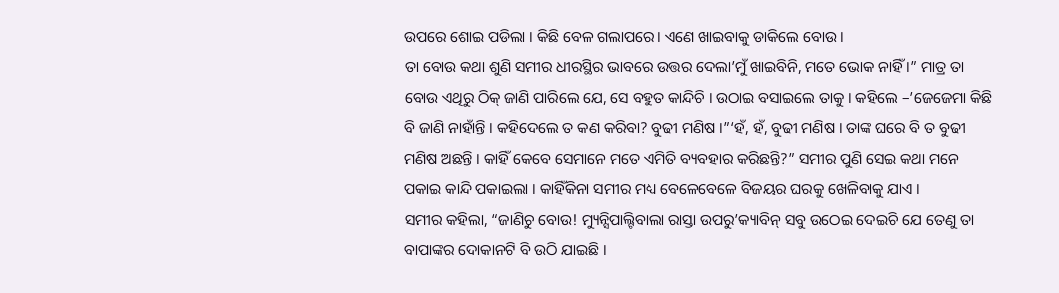ଉପରେ ଶୋଇ ପଡିଲା । କିଛି ବେଳ ଗଲାପରେ। ଏଣେ ଖାଇବାକୁ ଡାକିଲେ ବୋଉ ।
ତା ବୋଉ କଥା ଶୁଣି ସମୀର ଧୀରସ୍ଥିର ଭାବରେ ଉତ୍ତର ଦେଲା’ମୁଁ ଖାଇବିନି, ମତେ ଭୋକ ନାହିଁ ।” ମାତ୍ର ତା ବୋଉ ଏଥିରୁ ଠିକ୍ ଜାଣି ପାରିଲେ ଯେ, ସେ ବହୁତ କାନ୍ଦିଚି । ଉଠାଇ ବସାଇଲେ ତାକୁ । କହିଲେ –’ଜେଜେମା କିଛି ବି ଜାଣି ନାହାଁନ୍ତି । କହିଦେଲେ ତ କଣ କରିବା? ବୁଢୀ ମଣିଷ ।”‘ହଁ, ହଁ, ବୁଢୀ ମଣିଷ । ତାଙ୍କ ଘରେ ବି ତ ବୁଢୀ ମଣିଷ ଅଛନ୍ତି । କାହିଁ କେବେ ସେମାନେ ମତେ ଏମିତି ବ୍ୟବହାର କରିଛନ୍ତି?” ସମୀର ପୁଣି ସେଇ କଥା ମନେ ପକାଇ କାନ୍ଦି ପକାଇଲା । କାହିଁକିନା ସମୀର ମଧ୍ୟ ବେଳେବେଳେ ବିଜୟର ଘରକୁ ଖେଳିବାକୁ ଯାଏ ।
ସମୀର କହିଲା, “ଜାଣିଚୁ ବୋଉ! ମ୍ୟୁନ୍ସିପାଲ୍ଟିବାଲା ରାସ୍ତା ଉପରୁ’କ୍ୟାବିନ୍ ସବୁ ଉଠେଇ ଦେଇଚି ଯେ ତେଣୁ ତା ବାପାଙ୍କର ଦୋକାନଟି ବି ଉଠି ଯାଇଛି ।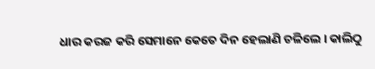ଧାର କରଜ କରି ସେମାନେ କେତେ ଦିନ ହେଲାଣି ଚଳିଲେ । କାଲିଠୁ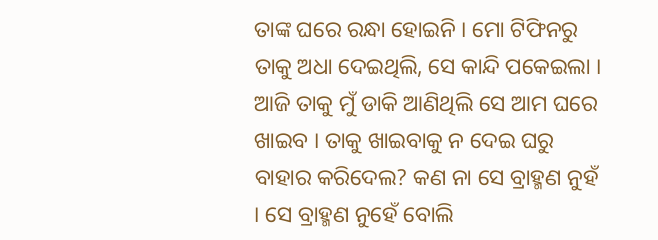ତାଙ୍କ ଘରେ ରନ୍ଧା ହୋଇନି । ମୋ ଟିଫିନରୁ ତାକୁ ଅଧା ଦେଇଥିଲି, ସେ କାନ୍ଦି ପକେଇଲା । ଆଜି ତାକୁ ମୁଁ ଡାକି ଆଣିଥିଲି ସେ ଆମ ଘରେ ଖାଇବ । ତାକୁ ଖାଇବାକୁ ନ ଦେଇ ଘରୁ ବାହାର କରିଦେଲ? କଣ ନା ସେ ବ୍ରାହ୍ମଣ ନୁହଁ । ସେ ବ୍ରାହ୍ମଣ ନୁହେଁ ବୋଲି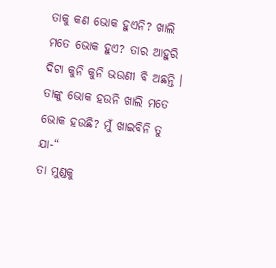ତାକୁ କଣ ଭୋକ ହୁଏନି? ଖାଲି ମତେ ଭୋକ ହୁଏ? ତାର ଆହୁରି ଦିଟା କୁନି କୁନି ଭଉଣୀ ବି ଅଛନ୍ତି । ତାଙ୍କୁ ଭୋକ ହଉନି ଖାଲି ମତେ ଭୋକ ହଉଛି? ମୁଁ ଖାଇବିନି ତୁ ଯା-“
ତା ମୁଣ୍ଡକୁ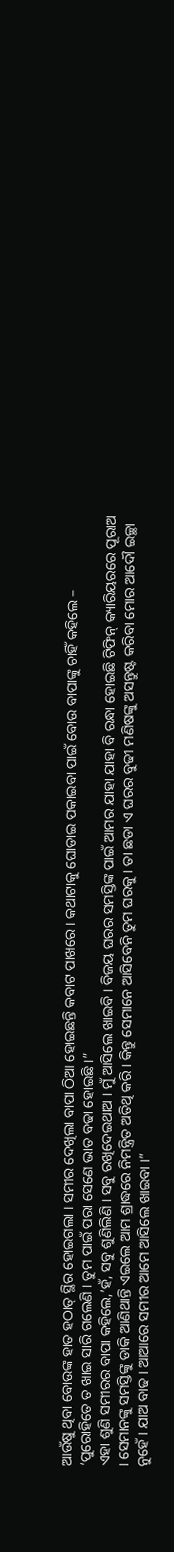ଆଉଁଷୁ ଥିବା ବୋଉଙ୍କ ହାତ ହଠାତ୍ ସ୍ଥିର ହୋଇଗଲା । ସମୀର ଦେଖିଲା ବାପା ଠିଆ ହୋଇଛନ୍ତି କବାଟ ପାଖରେ । କଥାଟାକୁ ଘୋଡାଇ ପକାଇବା ପାଇଁ ବୋଉ ବାପାଙ୍କୁ ଚାହିଁ କହିଲେ –
‘ପୁରୋହିତେ ତ ଖାଇ ସାରି ଗଲେଣି । ତୁମ ପାଇଁ ପରା ସେଣେ ଭାତ ବଢା ହୋଇଛି ।”
ଏହା ଶୁଣି ସମୀରର ବାପା କହିଲେ,’ହଁ, ସବୁ ଶୁଣିଲିଣି । ସବୁ ରଖିଦେଇଥାଅ । ମୁଁ ଆସିଲେ ଖାଇବି । ବିଜୟ ଘରର ସମସ୍ତିଙ୍କ ପାଇଁ ଆମର ଯାହା ଯାହା ବି ରନ୍ଧା ହୋଇଛି ଟିଫିନ୍ କ୍ୟାରିୟରରେ ପୂରାଅ । ସେମାନଙ୍କୁ ସମସ୍ତିଙ୍କୁ ଡାକି ଆଣିଥାନ୍ତି ଏଇଲେ ଆମ ଶ୍ରାଦ୍ଧରେ ନିମନ୍ତ୍ରିତ ଅତିଥି କରି । କିନ୍ତୁ ସେମାନେ ଆସିବେନି ତୁମ ଘରକୁ । ତା ଛଡା ଏ ଘରର ବୁଢୀ ମଣିଷଙ୍କୁ ଅସନ୍ତୁଷ୍ଟ କରିବା ମୋର ଆଦୌ ଇଚ୍ଛା ନୁହେଁ । ଯାଅ ବାଢ । ଆଆରେ ସମୀର ଆମେ ଆସିଲେ ଖାଇବା ।”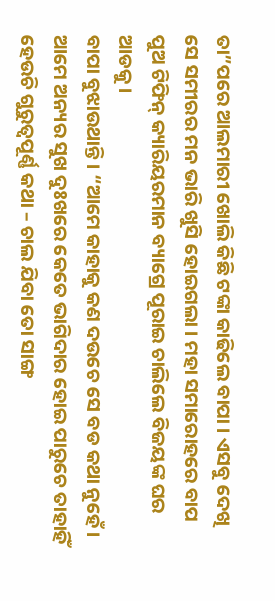ତା”ପରେ ଆଲମାରୀ ଖୋଲି କିଛି ଟଙ୍କା କାଢିଲେ ବାପା । ଏସବୁ ଦେଖି ସେ ସମୀରର ମନ ଭାରି ଖୁସି ହୋଇଗଲା । ମହା ସମାରୋହରେ ବାପ ପୁଅ ଟିଫିନ୍ କ୍ୟାରିୟରମାନ ବ୍ୟାଗ୍ରେ ପୂରାଇ ଚାଲିଲେ ବିଜୟଙ୍କ ଘର ଆଡକୁ ।
ବାପା ବୁଝାଉଥାନ୍ତି । “ଆମେ କାହାକୁ କଣ ଦଉଚେ ସେ ବଡ କଥା ନୁହେଁ । ଆମେ ଅନ୍ୟର ସୁଖ ଦୁଃଖରେ କେତେ ଭାଗିଦାର ହୋଇ ପାରୁଚେ ତାହାହିଁ ହେଉଚି ଗୁରୁତ୍ୱପୂର୍ଣ୍ଣ କଥା – ଚାଲ ଯିବା ତୋ ସାଙ୍ଗ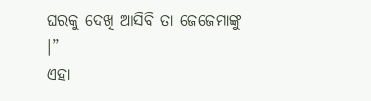ଘରକୁ ଦେଖି ଆସିବି ତା ଜେଜେମାଙ୍କୁ ।”
ଏହା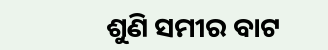ଶୁଣି ସମୀର ବାଟ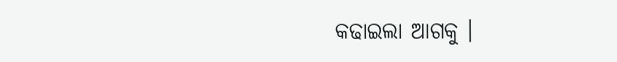କଢାଇଲା ଆଗକୁ ।